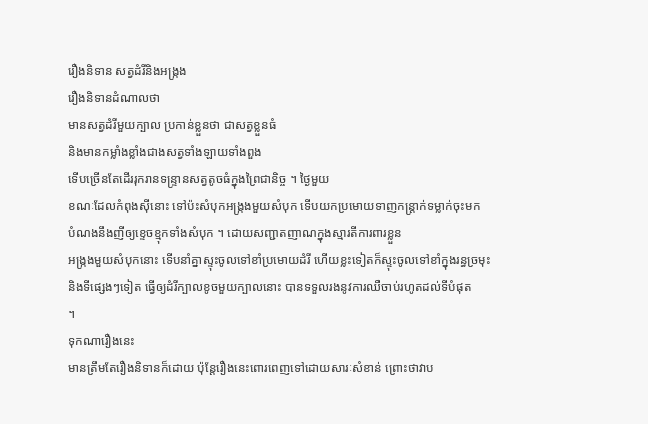រឿងនិទាន សត្វដំរីនិងអង្រ្កង
រឿងនិទានដំណាលថា
មានសត្វដំរីមួយក្បាល ប្រកាន់ខ្លួនថា ជាសត្វខ្លួនធំ
និងមានកម្លាំងខ្លាំងជាងសត្វទាំងឡាយទាំងពួង
ទើបច្រើនតែដើររុករានទន្រ្ទានសត្វតូចធំក្នុងព្រៃជានិច្ច ។ ថ្ងៃមួយ
ខណៈដែលកំពុងស៊ីនោះ ទៅប៉ះសំបុកអង្រ្កងមួយសំបុក ទើបយកប្រមោយទាញកន្ត្រាក់ទម្លាក់ចុះមក
បំណងនឹងញីឲ្យខ្ទេចខ្មុកទាំងសំបុក ។ ដោយសញ្ជាតញាណក្នុងស្មារតីការពារខ្លួន
អង្រ្កងមួយសំបុកនោះ ទើបនាំគ្នាស្ទុះចូលទៅខាំប្រមោយដំរី ហើយខ្លះទៀតក៏ស្ទុះចូលទៅខាំក្នុងរន្ធច្រមុះ
និងទីផ្សេងៗទៀត ធ្វើឲ្យដំរីក្បាលខូចមួយក្បាលនោះ បានទទួលរងនូវការឈឺចាប់រហូតដល់ទីបំផុត
។
ទុកណារឿងនេះ
មានត្រឹមតែរឿងនិទានក៏ដោយ ប៉ុន្តែរឿងនេះពោរពេញទៅដោយសារៈសំខាន់ ព្រោះថាវាប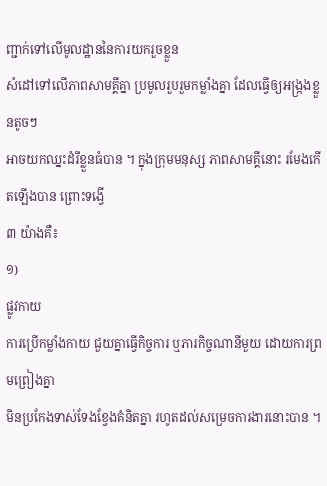ញ្ជាក់ទៅលើមូលដ្ឋាននៃការយករួចខ្លួន
សំដៅទៅលើភាពសាមគ្គីគ្នា ប្រមូលរួបរួមកម្លាំងគ្នា ដែលធ្វើឲ្យអង្ក្រងខ្លួនតូចៗ
អាចយកឈ្នះដំរីខ្លួនធំបាន ។ ក្នុងក្រុមមនុស្ស ភាពសាមគ្គីនោះ រមែងកើតឡើងបាន ព្រោះទង្វើ
៣ យ៉ាងគឺ៖
១)
ផ្លូវកាយ
ការប្រើកម្លាំងកាយ ជួយគ្នាធ្វើកិច្ចការ ឬភារកិច្ចណានីមួយ ដោយការព្រមព្រៀងគ្នា
មិនប្រកែងទាស់ទែងខ្វែងគំនិតគ្នា រហូតដល់សម្រេចការងារនោះបាន ។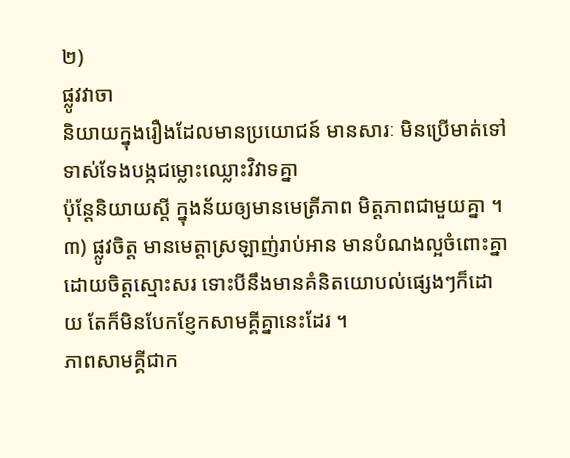២)
ផ្លូវវាចា
និយាយក្នុងរឿងដែលមានប្រយោជន៍ មានសារៈ មិនប្រើមាត់ទៅទាស់ទែងបង្កជម្លោះឈ្លោះវិវាទគ្នា
ប៉ុន្តែនិយាយស្តី ក្នុងន័យឲ្យមានមេត្រីភាព មិត្តភាពជាមួយគ្នា ។
៣) ផ្លូវចិត្ត មានមេត្តាស្រឡាញ់រាប់អាន មានបំណងល្អចំពោះគ្នា ដោយចិត្តស្មោះសរ ទោះបីនឹងមានគំនិតយោបល់ផ្សេងៗក៏ដោយ តែក៏មិនបែកខ្ញែកសាមគ្គីគ្នានេះដែរ ។
ភាពសាមគ្គីជាក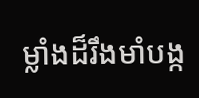ម្លាំងដ៏រឹងមាំបង្ក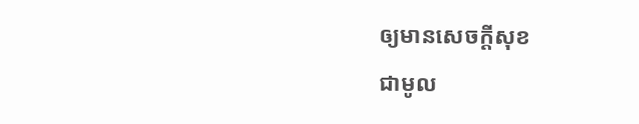ឲ្យមានសេចក្ដីសុខ
ជាមូល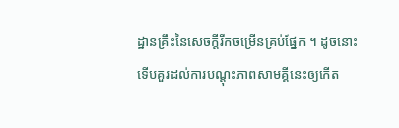ដ្ឋានគ្រឹះនៃសេចក្ដីរីកចម្រើនគ្រប់ផ្នែក ។ ដូចនោះ
ទើបគួរដល់ការបណ្ដុះភាពសាមគ្គីនេះឲ្យកើត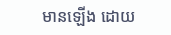មានឡើង ដោយ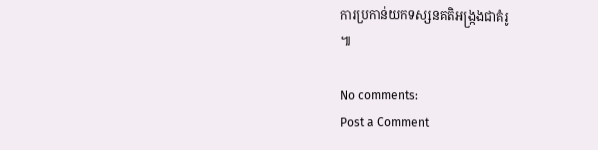ការប្រកាន់យកទស្សនគតិអង្ក្រងជាគំរូ
៕

No comments:
Post a Comment